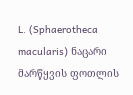L. (Sphaerotheca macularis) ნაცარი მარწყვის ფოთლის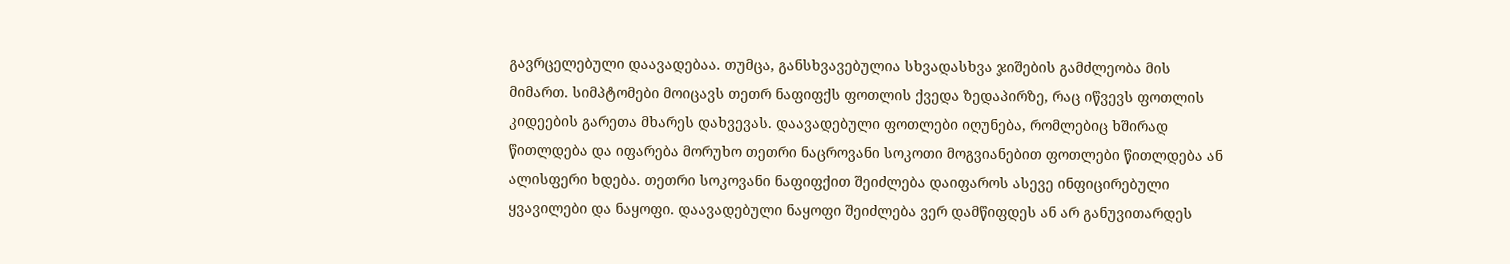გავრცელებული დაავადებაა. თუმცა, განსხვავებულია სხვადასხვა ჯიშების გამძლეობა მის მიმართ. სიმპტომები მოიცავს თეთრ ნაფიფქს ფოთლის ქვედა ზედაპირზე, რაც იწვევს ფოთლის კიდეების გარეთა მხარეს დახვევას. დაავადებული ფოთლები იღუნება, რომლებიც ხშირად წითლდება და იფარება მორუხო თეთრი ნაცროვანი სოკოთი მოგვიანებით ფოთლები წითლდება ან ალისფერი ხდება. თეთრი სოკოვანი ნაფიფქით შეიძლება დაიფაროს ასევე ინფიცირებული ყვავილები და ნაყოფი. დაავადებული ნაყოფი შეიძლება ვერ დამწიფდეს ან არ განუვითარდეს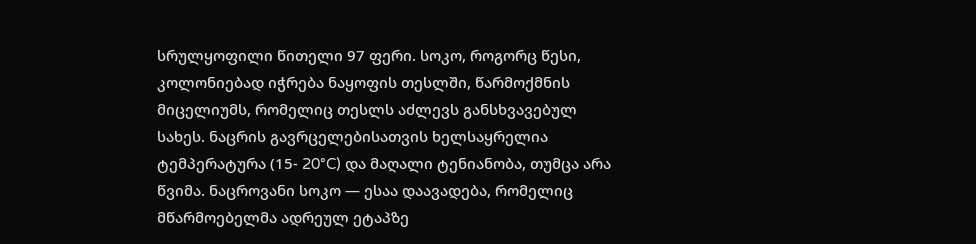სრულყოფილი წითელი 97 ფერი. სოკო, როგორც წესი, კოლონიებად იჭრება ნაყოფის თესლში, წარმოქმნის მიცელიუმს, რომელიც თესლს აძლევს განსხვავებულ სახეს. ნაცრის გავრცელებისათვის ხელსაყრელია ტემპერატურა (15- 20°C) და მაღალი ტენიანობა, თუმცა არა წვიმა. ნაცროვანი სოკო — ესაა დაავადება, რომელიც მწარმოებელმა ადრეულ ეტაპზე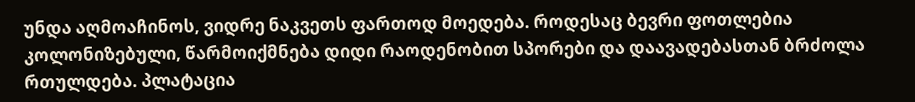უნდა აღმოაჩინოს, ვიდრე ნაკვეთს ფართოდ მოედება. როდესაც ბევრი ფოთლებია კოლონიზებული, წარმოიქმნება დიდი რაოდენობით სპორები და დაავადებასთან ბრძოლა რთულდება. პლატაცია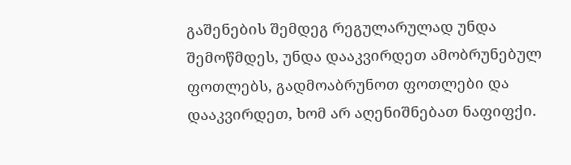გაშენების შემდეგ რეგულარულად უნდა შემოწმდეს, უნდა დააკვირდეთ ამობრუნებულ ფოთლებს, გადმოაბრუნოთ ფოთლები და დააკვირდეთ, ხომ არ აღენიშნებათ ნაფიფქი.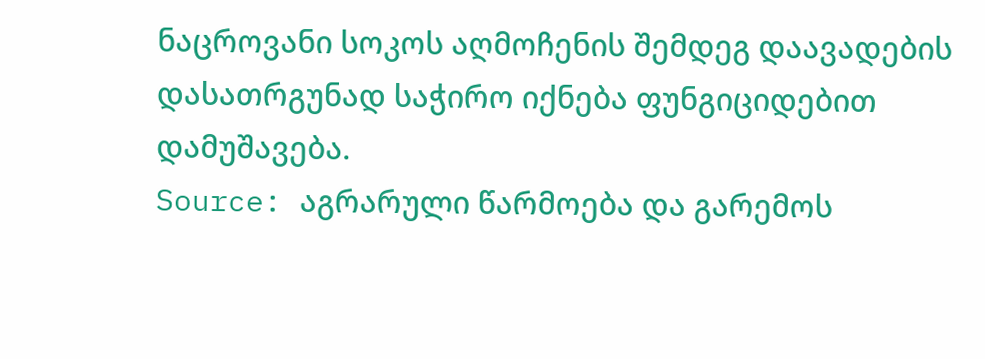ნაცროვანი სოკოს აღმოჩენის შემდეგ დაავადების დასათრგუნად საჭირო იქნება ფუნგიციდებით დამუშავება.
Source: აგრარული წარმოება და გარემოს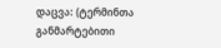დაცვა: (ტერმინთა განმარტებითი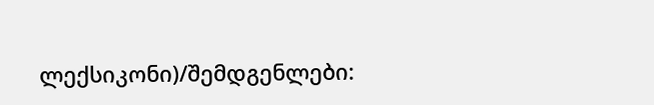ლექსიკონი)/შემდგენლები: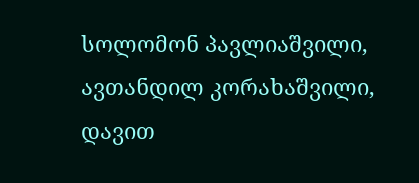სოლომონ პავლიაშვილი, ავთანდილ კორახაშვილი, დავით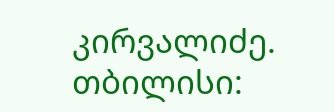კირვალიძე. თბილისი: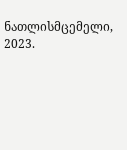ნათლისმცემელი, 2023.